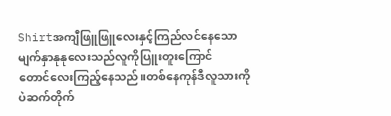Shirtအကျီဖြူဖြူလေးနှင့်ကြည်လင်နေသော
မျက်နှာနုနုလေးသည်လူကိုပြူးတူးကြောင်
တောင်လေးကြည့်နေသည်။တစ်နေကုန်ဒီလူသားကိုပဲဆက်တိုက်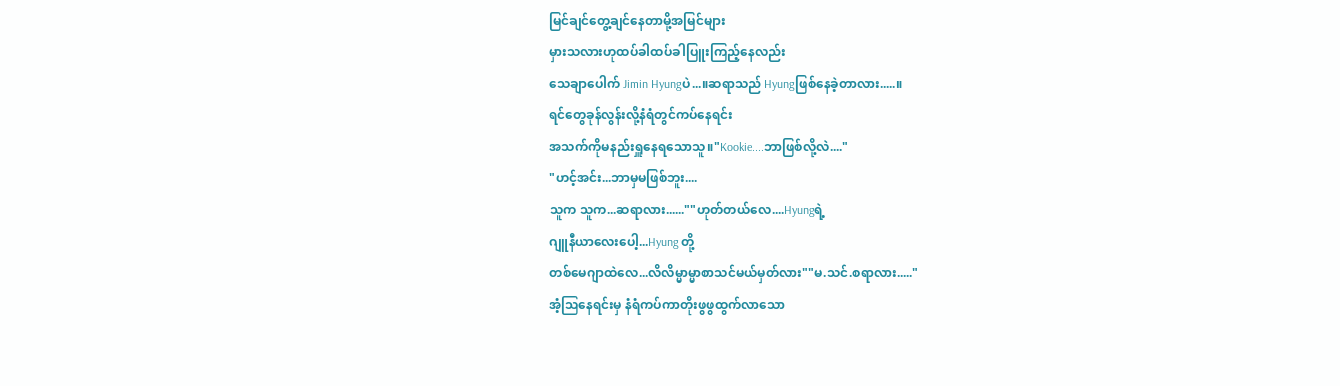မြင်ချင်တွေ့ချင်နေတာမို့အမြင်များ
မှားသလားဟုထပ်ခါထပ်ခါပြူးကြည့်နေလည်း
သေချာပေါက် Jimin Hyungပဲ...။ဆရာသည် Hyungဖြစ်နေခဲ့တာလား.....။
ရင်တွေခုန်လွန်းလို့နံရံတွင်ကပ်နေရင်း
အသက်ကိုမနည်းရှူနေရသောသူ။"Kookie....ဘာဖြစ်လို့လဲ...."
"ဟင့်အင်း...ဘာမှမဖြစ်ဘူး....
သူက သူက...ဆရာလား......""ဟုတ်တယ်လေ....Hyungရဲ့
ဂျူနီယာလေးပေါ့...Hyung တို့
တစ်မေဂျာထဲလေ...လိလိမ္မာမ္မာစာသင်မယ်မှတ်လား""မ.သင်.စရာလား....."
အံ့ဩနေရင်းမှ နံရံကပ်ကာတိုးဖွဖွထွက်လာသော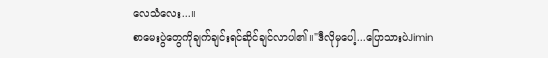လေသံလေး...။
စာမေးပွဲတွေကိုချက်ချင်းရင်ဆိုင်ချင်လာပါ၏။"ဒီလိုမှပေါ့...ပြောသားပဲJimin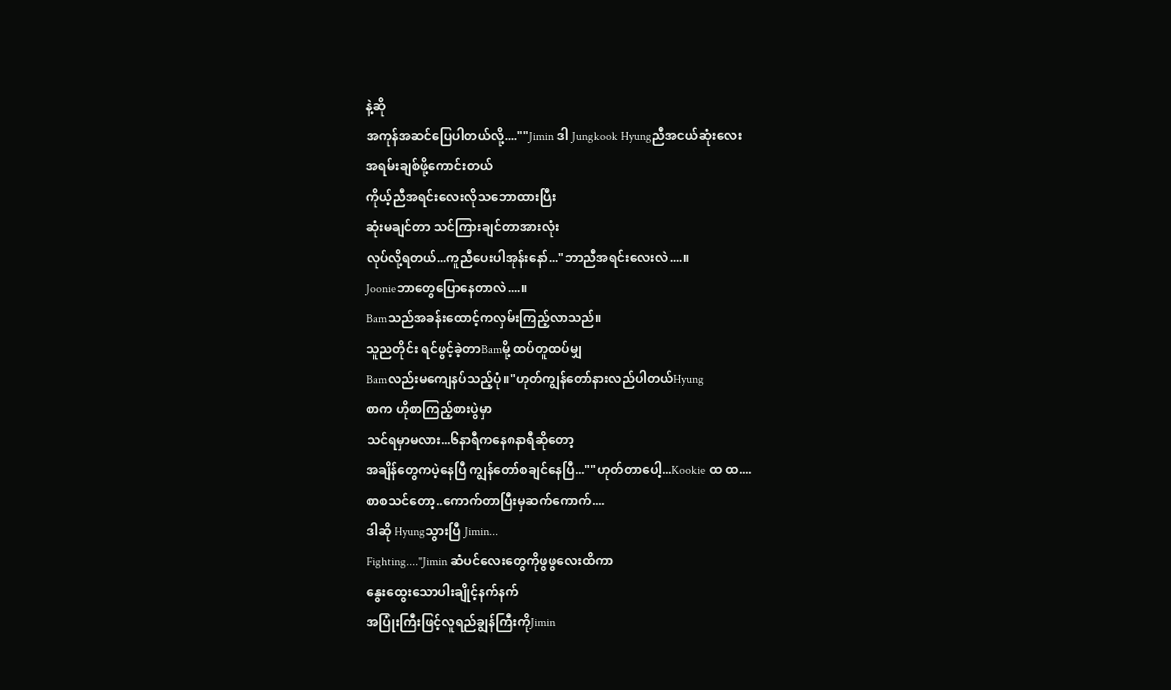နဲ့ဆို
အကုန်အဆင်ပြေပါတယ်လို့....""Jimin ဒါ Jungkook Hyungညီအငယ်ဆုံးလေး
အရမ်းချစ်ဖို့ကောင်းတယ်
ကိုယ့်ညီအရင်းလေးလိုသဘောထားပြီး
ဆုံးမချင်တာ သင်ကြားချင်တာအားလုံး
လုပ်လို့ရတယ်...ကူညီပေးပါအုန်းနော်..."ဘာညီအရင်းလေးလဲ....။
Joonieဘာတွေပြောနေတာလဲ....။
Bamသည်အခန်းထောင့်ကလှမ်းကြည့်လာသည်။
သူညတိုင်း ရင်ဖွင့်ခဲ့တာBamမို့ ထပ်တူထပ်မျှ
Bamလည်းမကျေနပ်သည့်ပုံ။"ဟုတ်ကျွန်တော်နားလည်ပါတယ်Hyung
စာက ဟိုစာကြည့်စားပွဲမှာ
သင်ရမှာမလား...၆နာရီကနေ၈နာရီဆိုတော့
အချိန်တွေကပဲ့နေပြီ ကျွန်တော်စချင်နေပြီ...""ဟုတ်တာပေါ့...Kookie ထ ထ....
စာစသင်တော့..ကောက်တာပြီးမှဆက်ကောက်....
ဒါဆို Hyungသွားပြီ Jimin...
Fighting...."Jimin ဆံပင်လေးတွေကိုဖွဖွလေးထိကာ
နွေးထွေးသောပါးချိုင့်နက်နက်
အပြုံးကြီးဖြင့်လူရည်ချွန်ကြီးကိုJimin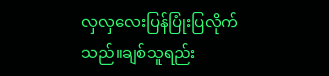လှလှလေးပြန်ပြုံးပြလိုက်သည်။ချစ်သူရည်း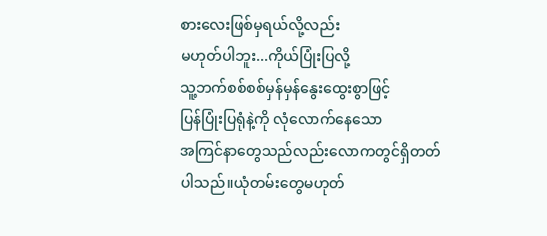စားလေးဖြစ်မှရယ်လို့လည်း
မဟုတ်ပါဘူး...ကိုယ်ပြုံးပြလို့
သူ့ဘက်စစ်စစ်မှန်မှန်နွေးထွေးစွာဖြင့်
ပြန်ပြုံးပြရုံနဲ့ကို လုံလောက်နေသော
အကြင်နာတွေသည်လည်းလောကတွင်ရှိတတ်
ပါသည်။ယုံတမ်းတွေမဟုတ်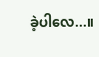ခဲ့ပါလေ...။